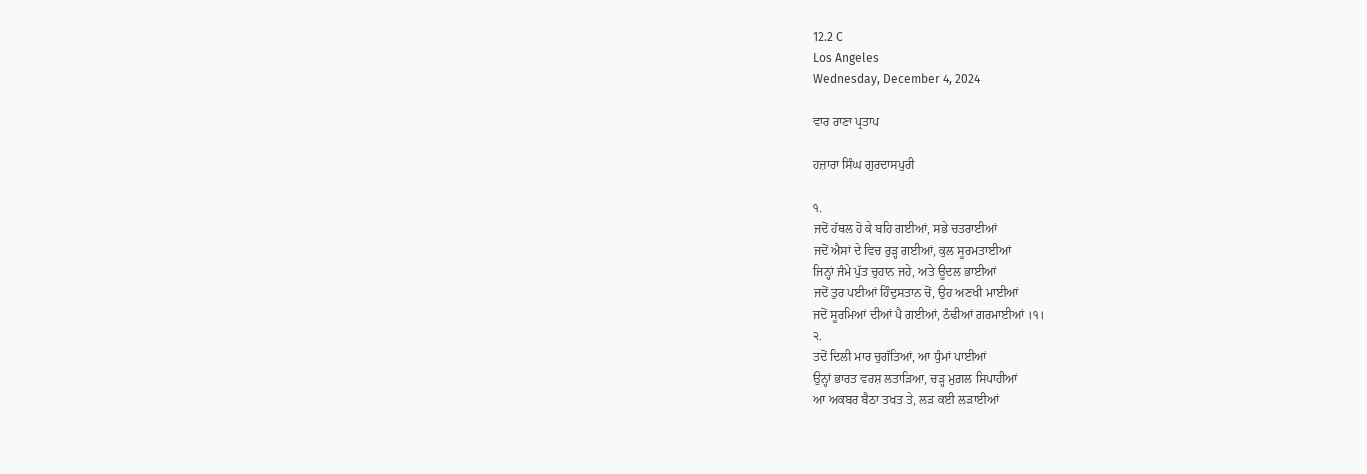12.2 C
Los Angeles
Wednesday, December 4, 2024

ਵਾਰ ਰਾਣਾ ਪ੍ਰਤਾਪ

ਹਜ਼ਾਰਾ ਸਿੰਘ ਗੁਰਦਾਸਪੁਰੀ

੧.
ਜਦੋਂ ਹੱਥਲ ਹੋ ਕੇ ਬਹਿ ਗਈਆਂ, ਸਭੇ ਚਤਰਾਈਆਂ
ਜਦੋਂ ਐਸਾਂ ਦੇ ਵਿਚ ਰੁੜ੍ਹ ਗਈਆਂ, ਕੁਲ ਸੂਰਮਤਾਈਆਂ
ਜਿਨ੍ਹਾਂ ਜੰਮੇ ਪੁੱਤ ਚੁਹਾਨ ਜਹੇ, ਅਤੇ ਊਦਲ ਭਾਈਆਂ
ਜਦੋਂ ਤੁਰ ਪਈਆਂ ਹਿੰਦੁਸਤਾਨ ਚੋਂ, ਉਹ ਅਣਖੀ ਮਾਈਆਂ
ਜਦੋਂ ਸੂਰਮਿਆਂ ਦੀਆਂ ਪੈ ਗਈਆਂ, ਠੰਢੀਆਂ ਗਰਮਾਈਆਂ ।੧।
੨.
ਤਦੋਂ ਦਿਲੀ ਮਾਰ ਚੁਗੱਤਿਆਂ, ਆ ਧੁੰਮਾਂ ਪਾਈਆਂ
ਉਨ੍ਹਾਂ ਭਾਰਤ ਵਰਸ਼ ਲਤਾੜਿਆ, ਚੜ੍ਹ ਮੁਗ਼ਲ ਸਿਪਾਹੀਆਂ
ਆ ਅਕਬਰ ਬੈਠਾ ਤਖਤ ਤੇ, ਲੜ ਕਈ ਲੜਾਈਆਂ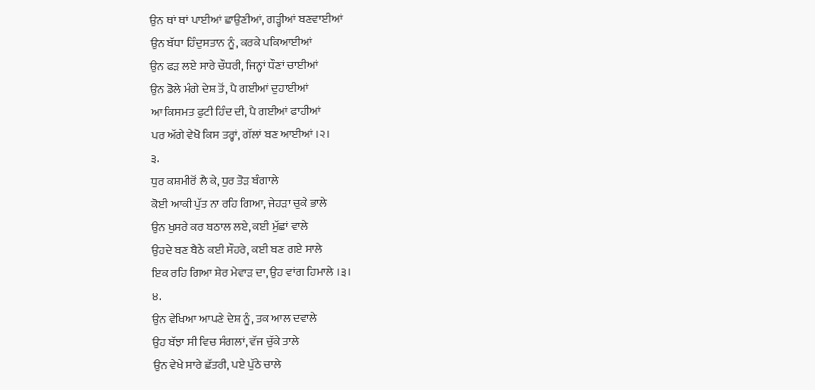ਉਨ ਥਾਂ ਥਾਂ ਪਾਈਆਂ ਛਾਉਣੀਆਂ, ਗੜ੍ਹੀਆਂ ਬਣਵਾਈਆਂ
ਉਨ ਬੱਧਾ ਹਿੰਦੁਸਤਾਨ ਨੂੰ, ਕਰਕੇ ਪਕਿਆਈਆਂ
ਉਨ ਫੜ ਲਏ ਸਾਰੇ ਚੌਧਰੀ, ਜਿਨ੍ਹਾਂ ਧੌਣਾਂ ਚਾਈਆਂ
ਉਨ ਡੋਲੇ ਮੰਗੇ ਦੇਸ਼ ਤੋਂ, ਪੈ ਗਈਆਂ ਦੁਹਾਈਆਂ
ਆ ਕਿਸਮਤ ਫੁਟੀ ਹਿੰਦ ਦੀ, ਪੈ ਗਈਆਂ ਫਾਹੀਆਂ
ਪਰ ਅੱਗੇ ਵੇਖੋ ਕਿਸ ਤਰ੍ਹਾਂ, ਗੱਲਾਂ ਬਣ ਆਈਆਂ ।੨।
੩.
ਧੁਰ ਕਸ਼ਮੀਰੋਂ ਲੈ ਕੇ, ਧੁਰ ਤੋੜ ਬੰਗਾਲੇ
ਕੋਈ ਆਕੀ ਪੁੱਤ ਨਾ ਰਹਿ ਗਿਆ, ਜੇਹੜਾ ਚੁਕੇ ਭਾਲੇ
ਉਨ ਖੁਸਰੇ ਕਰ ਬਠਾਲ ਲਏ, ਕਈ ਮੁੱਛਾਂ ਵਾਲੇ
ਉਹਦੇ ਬਣ ਬੈਠੇ ਕਈ ਸੌਹਰੇ, ਕਈ ਬਣ ਗਏ ਸਾਲੇ
ਇਕ ਰਹਿ ਗਿਆ ਸ਼ੇਰ ਮੇਵਾੜ ਦਾ, ਉਹ ਵਾਂਗ ਹਿਮਾਲੇ ।੩।
੪.
ਉਨ ਵੇਖਿਆ ਆਪਣੇ ਦੇਸ਼ ਨੂੰ, ਤਕ ਆਲ ਦਵਾਲੇ
ਉਹ ਬੱਝਾ ਸੀ ਵਿਚ ਸੰਗਲਾਂ, ਵੱਜ ਚੁੱਕੇ ਤਾਲੇ
ਉਨ ਵੇਖੇ ਸਾਰੇ ਛੱਤਰੀ, ਪਏ ਪੁੱਠੇ ਚਾਲੇ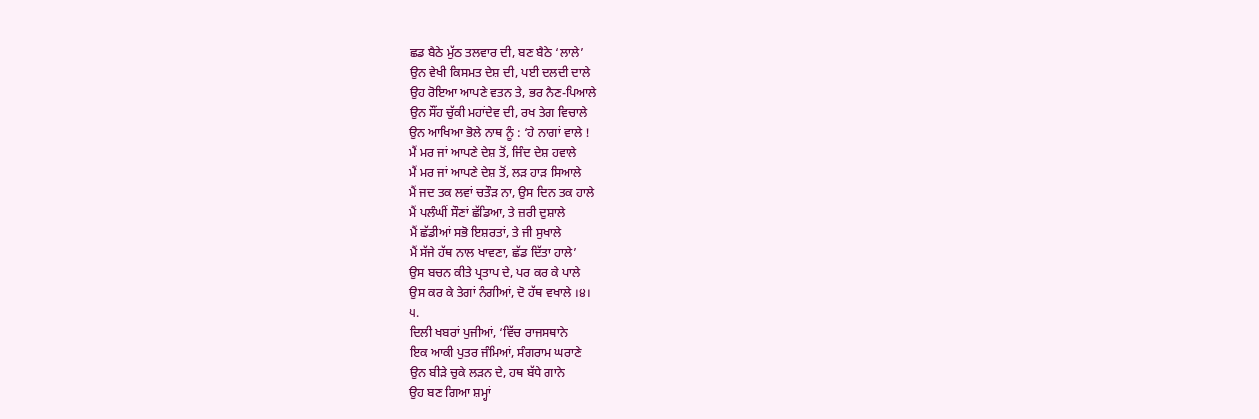ਛਡ ਬੈਠੇ ਮੁੱਠ ਤਲਵਾਰ ਦੀ, ਬਣ ਬੈਠੇ ‘ਲਾਲੇ’
ਉਨ ਵੇਖੀ ਕਿਸਮਤ ਦੇਸ਼ ਦੀ, ਪਈ ਦਲਦੀ ਦਾਲੇ
ਉਹ ਰੋਇਆ ਆਪਣੇ ਵਤਨ ਤੇ, ਭਰ ਨੈਣ-ਪਿਆਲੇ
ਉਨ ਸੌਂਹ ਚੁੱਕੀ ਮਹਾਂਦੇਵ ਦੀ, ਰਖ ਤੇਗ ਵਿਚਾਲੇ
ਉਨ ਆਖਿਆ ਭੋਲੇ ਨਾਥ ਨੂੰ : ‘ਹੇ ਨਾਗਾਂ ਵਾਲੇ !
ਮੈਂ ਮਰ ਜਾਂ ਆਪਣੇ ਦੇਸ਼ ਤੋਂ, ਜਿੰਦ ਦੇਸ਼ ਹਵਾਲੇ
ਮੈਂ ਮਰ ਜਾਂ ਆਪਣੇ ਦੇਸ਼ ਤੋਂ, ਲੜ ਹਾੜ ਸਿਆਲੇ
ਮੈਂ ਜਦ ਤਕ ਲਵਾਂ ਚਤੌੜ ਨਾ, ਉਸ ਦਿਨ ਤਕ ਹਾਲੇ
ਮੈਂ ਪਲੰਘੀਂ ਸੌਣਾਂ ਛੱਡਿਆ, ਤੇ ਜ਼ਰੀ ਦੁਸ਼ਾਲੇ
ਮੈਂ ਛੱਡੀਆਂ ਸਭੋ ਇਸ਼ਰਤਾਂ, ਤੇ ਜੀ ਸੁਖਾਲੇ
ਮੈਂ ਸੱਜੇ ਹੱਥ ਨਾਲ ਖਾਵਣਾ, ਛੱਡ ਦਿੱਤਾ ਹਾਲੇ’
ਉਸ ਬਚਨ ਕੀਤੇ ਪ੍ਰਤਾਪ ਦੇ, ਪਰ ਕਰ ਕੇ ਪਾਲੇ
ਉਸ ਕਰ ਕੇ ਤੇਗਾਂ ਨੰਗੀਆਂ, ਦੋ ਹੱਥ ਵਖਾਲੇ ।੪।
੫.
ਦਿਲੀ ਖਬਰਾਂ ਪੁਜੀਆਂ, ‘ਵਿੱਚ ਰਾਜਸਥਾਨੇ
ਇਕ ਆਕੀ ਪੁਤਰ ਜੰਮਿਆਂ, ਸੰਗਰਾਮ ਘਰਾਣੇ
ਉਨ ਬੀੜੇ ਚੁਕੇ ਲੜਨ ਦੇ, ਹਥ ਬੱਧੇ ਗਾਨੇ
ਉਹ ਬਣ ਗਿਆ ਸ਼ਮ੍ਹਾਂ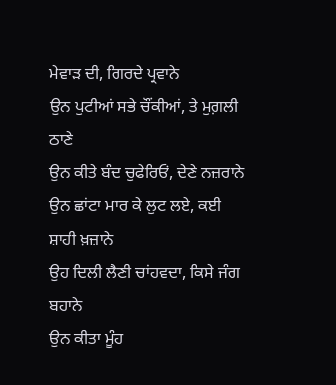ਮੇਵਾੜ ਦੀ, ਗਿਰਦੇ ਪ੍ਰਵਾਨੇ
ਉਨ ਪੁਟੀਆਂ ਸਭੇ ਚੌਂਕੀਆਂ, ਤੇ ਮੁਗ਼ਲੀ ਠਾਣੇ
ਉਨ ਕੀਤੇ ਬੰਦ ਚੁਫੇਰਿਓਂ, ਦੇਣੇ ਨਜ਼ਰਾਨੇ
ਉਨ ਛਾਂਟਾ ਮਾਰ ਕੇ ਲੁਟ ਲਏ, ਕਈ ਸ਼ਾਹੀ ਖ਼ਜ਼ਾਨੇ
ਉਹ ਦਿਲੀ ਲੈਣੀ ਚਾਂਹਵਦਾ, ਕਿਸੇ ਜੰਗ ਬਹਾਨੇ
ਉਨ ਕੀਤਾ ਮੂੰਹ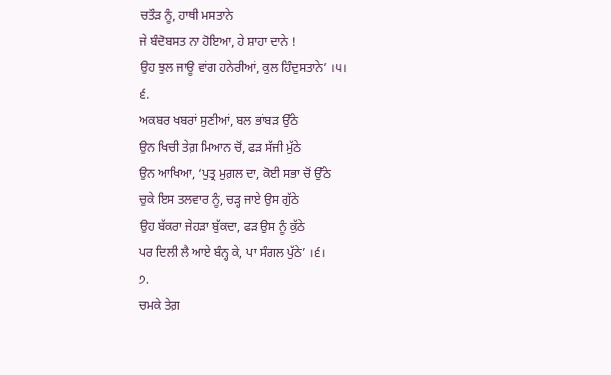ਚਤੌੜ ਨੂੰ, ਹਾਥੀ ਮਸਤਾਨੇ
ਜੇ ਬੰਦੋਬਸਤ ਨਾ ਹੋਇਆ, ਹੇ ਸ਼ਾਹਾ ਦਾਨੇ !
ਉਹ ਝੁਲ ਜਾਊ ਵਾਂਗ ਹਨੇਰੀਆਂ, ਕੁਲ ਹਿੰਦੁਸਤਾਨੇ’ ।੫।
੬.
ਅਕਬਰ ਖਬਰਾਂ ਸੁਣੀਆਂ, ਬਲ ਭਾਂਬੜ ਉੱਠੇ
ਉਨ ਖਿਚੀ ਤੇਗ਼ ਮਿਆਨ ਚੋਂ, ਫੜ ਸੱਜੀ ਮੁੱਠੇ
ਉਨ ਆਖਿਆ, ‘ਪੁਤ੍ਰ ਮੁਗ਼ਲ ਦਾ, ਕੋਈ ਸਭਾ ਚੋਂ ਉੱਠੇ
ਚੁਕੇ ਇਸ ਤਲਵਾਰ ਨੂੰ, ਚੜ੍ਹ ਜਾਏ ਉਸ ਗੁੱਠੇ
ਉਹ ਬੱਕਰਾ ਜੇਹੜਾ ਬੁੱਕਦਾ, ਫੜ ਉਸ ਨੂੰ ਕੁੱਠੇ
ਪਰ ਦਿਲੀ ਲੈ ਆਏ ਬੰਨ੍ਹ ਕੇ, ਪਾ ਸੰਗਲ ਪੁੱਠੇ’ ।੬।
੭.
ਚਮਕੇ ਤੇਗ਼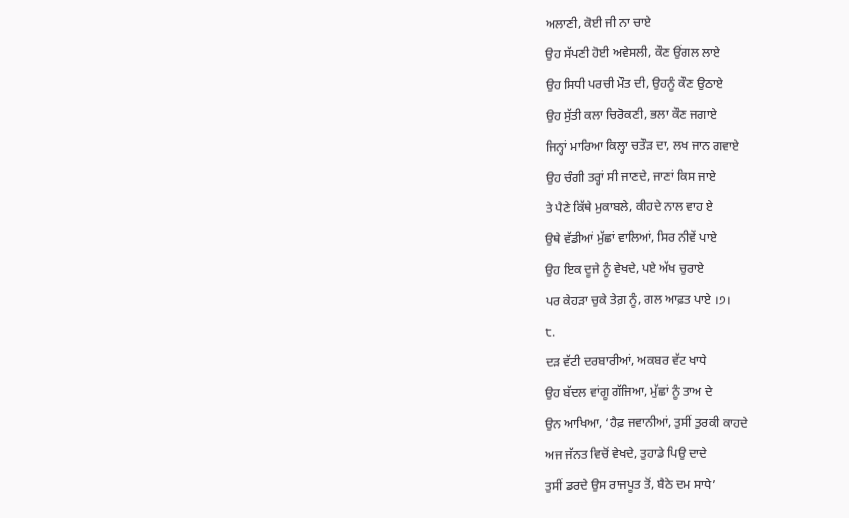ਅਲਾਣੀ, ਕੋਈ ਜੀ ਨਾ ਚਾਏ
ਉਹ ਸੱਪਣੀ ਹੋਈ ਅਵੇਸਲੀ, ਕੌਣ ਉਂਗਲ ਲਾਏ
ਉਹ ਸਿਧੀ ਪਰਚੀ ਮੌਤ ਦੀ, ਉਹਨੂੰ ਕੌਣ ਉਠਾਏ
ਉਹ ਸੁੱਤੀ ਕਲਾ ਚਿਰੋਕਣੀ, ਭਲਾ ਕੌਣ ਜਗਾਏ
ਜਿਨ੍ਹਾਂ ਮਾਰਿਆ ਕਿਲ੍ਹਾ ਚਤੌੜ ਦਾ, ਲਖ ਜਾਨ ਗਵਾਏ
ਉਹ ਚੰਗੀ ਤਰ੍ਹਾਂ ਸੀ ਜਾਣਦੇ, ਜਾਣਾਂ ਕਿਸ ਜਾਏ
ਤੇ ਪੈਣੇ ਕਿੱਥੇ ਮੁਕਾਬਲੇ, ਕੀਹਦੇ ਨਾਲ ਵਾਹ ਏ
ਉਥੇ ਵੱਡੀਆਂ ਮੁੱਛਾਂ ਵਾਲਿਆਂ, ਸਿਰ ਨੀਵੇਂ ਪਾਏ
ਉਹ ਇਕ ਦੂਜੇ ਨੂੰ ਵੇਖਦੇ, ਪਏ ਅੱਖ ਚੁਰਾਏ
ਪਰ ਕੇਹੜਾ ਚੁਕੇ ਤੇਗ਼ ਨੂੰ, ਗਲ ਆਫ਼ਤ ਪਾਏ ।੭।
੮.
ਦੜ ਵੱਟੀ ਦਰਬਾਰੀਆਂ, ਅਕਬਰ ਵੱਟ ਖਾਧੇ
ਉਹ ਬੱਦਲ ਵਾਂਗੂ ਗੱਜਿਆ, ਮੁੱਛਾਂ ਨੂੰ ਤਾਅ ਦੇ
ਉਨ ਆਖਿਆ, ‘ਹੈਫ਼ ਜਵਾਨੀਆਂ, ਤੁਸੀਂ ਤੁਰਕੀ ਕਾਹਦੇ
ਅਜ ਜੱਨਤ ਵਿਚੋਂ ਵੇਖਦੇ, ਤੁਹਾਡੇ ਪਿਉ ਦਾਦੇ
ਤੁਸੀਂ ਡਰਦੇ ਉਸ ਰਾਜਪੂਤ ਤੋਂ, ਬੈਠੇ ਦਮ ਸਾਧੇ’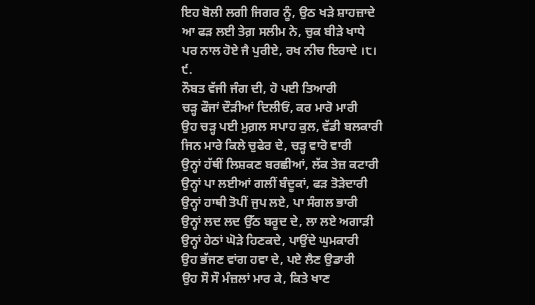ਇਹ ਬੋਲੀ ਲਗੀ ਜਿਗਰ ਨੂੰ, ਉਠ ਖੜੇ ਸ਼ਾਹਜ਼ਾਦੇ
ਆ ਫੜ ਲਈ ਤੇਗ਼ ਸਲੀਮ ਨੇ, ਚੁਕ ਬੀੜੇ ਖਾਧੇ
ਪਰ ਨਾਲ ਹੋਏ ਜੈ ਪੁਰੀਏ, ਰਖ ਨੀਚ ਇਰਾਦੇ ।੮।
੯.
ਨੌਬਤ ਵੱਜੀ ਜੰਗ ਦੀ, ਹੋ ਪਈ ਤਿਆਰੀ
ਚੜ੍ਹ ਫੌਜਾਂ ਦੌੜੀਆਂ ਦਿਲੀਓਂ, ਕਰ ਮਾਰੋ ਮਾਰੀ
ਉਹ ਚੜ੍ਹ ਪਈ ਮੁਗ਼ਲ ਸਪਾਹ ਕੁਲ, ਵੱਡੀ ਬਲਕਾਰੀ
ਜਿਨ ਮਾਰੇ ਕਿਲੇ ਚੁਫੇਰ ਦੇ, ਚੜ੍ਹ ਵਾਰੋ ਵਾਰੀ
ਉਨ੍ਹਾਂ ਹੱਥੀਂ ਲਿਸ਼ਕਣ ਬਰਛੀਆਂ, ਲੱਕ ਤੇਜ਼ ਕਟਾਰੀ
ਉਨ੍ਹਾਂ ਪਾ ਲਈਆਂ ਗਲੀਂ ਬੰਦੂਕਾਂ, ਫੜ ਤੋੜੇਦਾਰੀ
ਉਨ੍ਹਾਂ ਹਾਥੀ ਤੋਪੀਂ ਜੁਪ ਲਏ, ਪਾ ਸੰਗਲ ਭਾਰੀ
ਉਨ੍ਹਾਂ ਲਦ ਲਦ ਉੱਠ ਬਰੂਦ ਦੇ, ਲਾ ਲਏ ਅਗਾੜੀ
ਉਨ੍ਹਾਂ ਹੇਠਾਂ ਘੋੜੇ ਹਿਣਕਦੇ, ਪਾਉਂਦੇ ਘੁਮਕਾਰੀ
ਉਹ ਭੱਜਣ ਵਾਂਗ ਹਵਾ ਦੇ, ਪਏ ਲੈਣ ਉਡਾਰੀ
ਉਹ ਸੌ ਸੌ ਮੰਜ਼ਲਾਂ ਮਾਰ ਕੇ, ਕਿਤੇ ਖਾਣ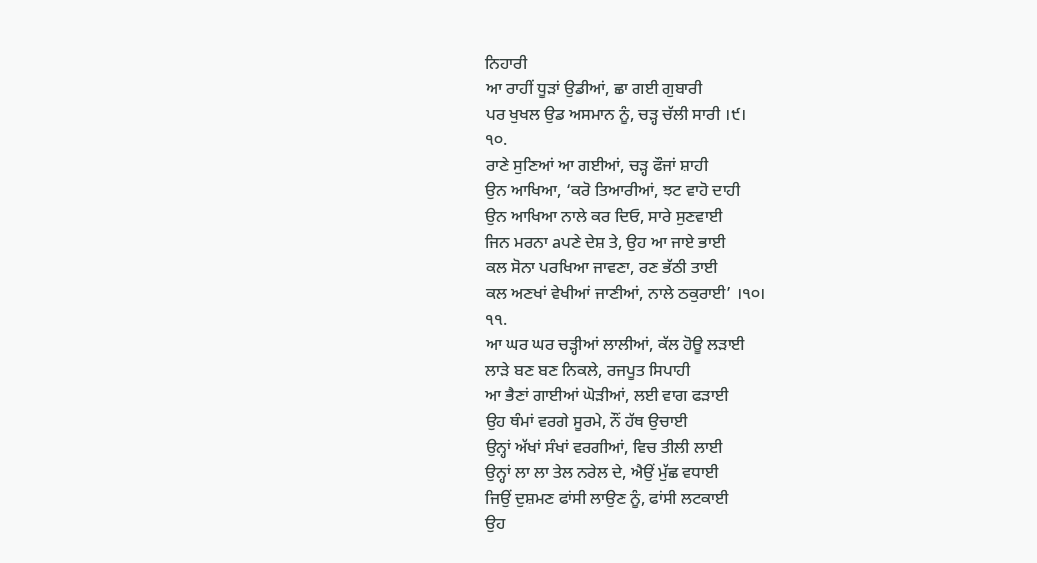ਨਿਹਾਰੀ
ਆ ਰਾਹੀਂ ਧੂੜਾਂ ਉਡੀਆਂ, ਛਾ ਗਈ ਗੁਬਾਰੀ
ਪਰ ਖੁਖਲ ਉਡ ਅਸਮਾਨ ਨੂੰ, ਚੜ੍ਹ ਚੱਲੀ ਸਾਰੀ ।੯।
੧੦.
ਰਾਣੇ ਸੁਣਿਆਂ ਆ ਗਈਆਂ, ਚੜ੍ਹ ਫੌਜਾਂ ਸ਼ਾਹੀ
ਉਨ ਆਖਿਆ, ‘ਕਰੋ ਤਿਆਰੀਆਂ, ਝਟ ਵਾਹੋ ਦਾਹੀ
ਉਨ ਆਖਿਆ ਨਾਲੇ ਕਰ ਦਿਓ, ਸਾਰੇ ਸੁਣਵਾਈ
ਜਿਨ ਮਰਨਾ aਪਣੇ ਦੇਸ਼ ਤੇ, ਉਹ ਆ ਜਾਏ ਭਾਈ
ਕਲ ਸੋਨਾ ਪਰਖਿਆ ਜਾਵਣਾ, ਰਣ ਭੱਠੀ ਤਾਈ
ਕਲ ਅਣਖਾਂ ਵੇਖੀਆਂ ਜਾਣੀਆਂ, ਨਾਲੇ ਠਕੁਰਾਈ’ ।੧੦।
੧੧.
ਆ ਘਰ ਘਰ ਚੜ੍ਹੀਆਂ ਲਾਲੀਆਂ, ਕੱਲ ਹੋਊ ਲੜਾਈ
ਲਾੜੇ ਬਣ ਬਣ ਨਿਕਲੇ, ਰਜਪੂਤ ਸਿਪਾਹੀ
ਆ ਭੈਣਾਂ ਗਾਈਆਂ ਘੋੜੀਆਂ, ਲਈ ਵਾਗ ਫੜਾਈ
ਉਹ ਥੰਮਾਂ ਵਰਗੇ ਸੂਰਮੇ, ਨੌਂ ਹੱਥ ਉਚਾਈ
ਉਨ੍ਹਾਂ ਅੱਖਾਂ ਸੰਖਾਂ ਵਰਗੀਆਂ, ਵਿਚ ਤੀਲੀ ਲਾਈ
ਉਨ੍ਹਾਂ ਲਾ ਲਾ ਤੇਲ ਨਰੇਲ ਦੇ, ਐਉਂ ਮੁੱਛ ਵਧਾਈ
ਜਿਉਂ ਦੁਸ਼ਮਣ ਫਾਂਸੀ ਲਾਉਣ ਨੂੰ, ਫਾਂਸੀ ਲਟਕਾਈ
ਉਹ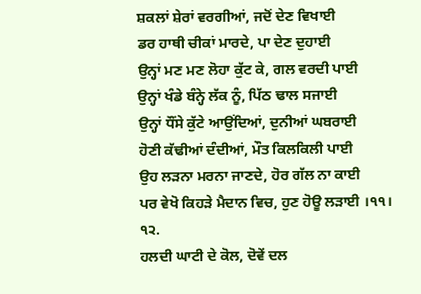ਸ਼ਕਲਾਂ ਸ਼ੇਰਾਂ ਵਰਗੀਆਂ, ਜਦੋਂ ਦੇਣ ਵਿਖਾਈ
ਡਰ ਹਾਥੀ ਚੀਕਾਂ ਮਾਰਦੇ, ਪਾ ਦੇਣ ਦੁਹਾਈ
ਉਨ੍ਹਾਂ ਮਣ ਮਣ ਲੋਹਾ ਕੁੱਟ ਕੇ, ਗਲ ਵਰਦੀ ਪਾਈ
ਉਨ੍ਹਾਂ ਖੰਡੇ ਬੰਨ੍ਹੇ ਲੱਕ ਨੂੰ, ਪਿੱਠ ਢਾਲ ਸਜਾਈ
ਉਨ੍ਹਾਂ ਧੌਂਸੇ ਕੁੱਟੇ ਆਉਂਦਿਆਂ, ਦੁਨੀਆਂ ਘਬਰਾਈ
ਹੋਣੀ ਕੱਢੀਆਂ ਦੰਦੀਆਂ, ਮੌਤ ਕਿਲਕਿਲੀ ਪਾਈ
ਉਹ ਲੜਨਾ ਮਰਨਾ ਜਾਣਦੇ, ਹੋਰ ਗੱਲ ਨਾ ਕਾਈ
ਪਰ ਵੇਖੋ ਕਿਹੜੇ ਮੈਦਾਨ ਵਿਚ, ਹੁਣ ਹੋਊ ਲੜਾਈ ।੧੧।
੧੨.
ਹਲਦੀ ਘਾਟੀ ਦੇ ਕੋਲ, ਦੋਵੇਂ ਦਲ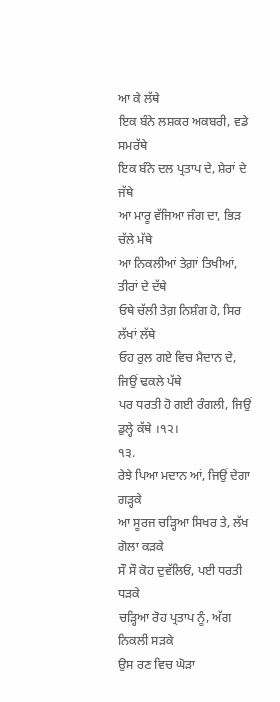ਆ ਕੇ ਲੱਥੇ
ਇਕ ਬੰਨੇ ਲਸ਼ਕਰ ਅਕਬਰੀ, ਵਡੇ ਸਮਰੱਥੇ
ਇਕ ਬੰਨੇ ਦਲ ਪ੍ਰਤਾਪ ਦੇ, ਸ਼ੇਰਾਂ ਦੇ ਜੱਥੇ
ਆ ਮਾਰੂ ਵੱਜਿਆ ਜੰਗ ਦਾ, ਭਿੜ ਚੱਲੇ ਮੱਥੇ
ਆ ਨਿਕਲੀਆਂ ਤੇਗ਼ਾਂ ਤਿਖੀਆਂ, ਤੀਰਾਂ ਦੇ ਦੱਥੇ
ਓਥੇ ਚੱਲੀ ਤੇਗ਼ ਨਿਸ਼ੰਗ ਹੋ, ਸਿਰ ਲੱਖਾਂ ਲੱਥੇ
ਓਹ ਰੁਲ ਗਏ ਵਿਚ ਮੈਦਾਨ ਦੇ, ਜਿਉਂ ਢਕਲੇ ਪੱਥੇ
ਪਰ ਧਰਤੀ ਹੋ ਗਈ ਰੰਗਲੀ, ਜਿਉਂ ਡੁਲ੍ਹੇ ਕੱਥੇ ।੧੨।
੧੩.
ਰੇਝੇ ਪਿਆ ਮਦਾਨ ਆਂ, ਜਿਉਂ ਦੇਗਾ ਗੜ੍ਹਕੇ
ਆ ਸੂਰਜ ਚੜ੍ਹਿਆ ਸਿਖਰ ਤੇ, ਲੱਖ ਗੋਲਾ ਕੜਕੇ
ਸੌ ਸੌ ਕੋਹ ਦੁਵੱਲਿਓਂ, ਪਈ ਧਰਤੀ ਧੜਕੇ
ਚੜ੍ਹਿਆ ਰੋਹ ਪ੍ਰਤਾਪ ਨੂੰ, ਅੱਗ ਨਿਕਲੀ ਸੜਕੇ
ਉਸ ਰਣ ਵਿਚ ਘੋੜਾ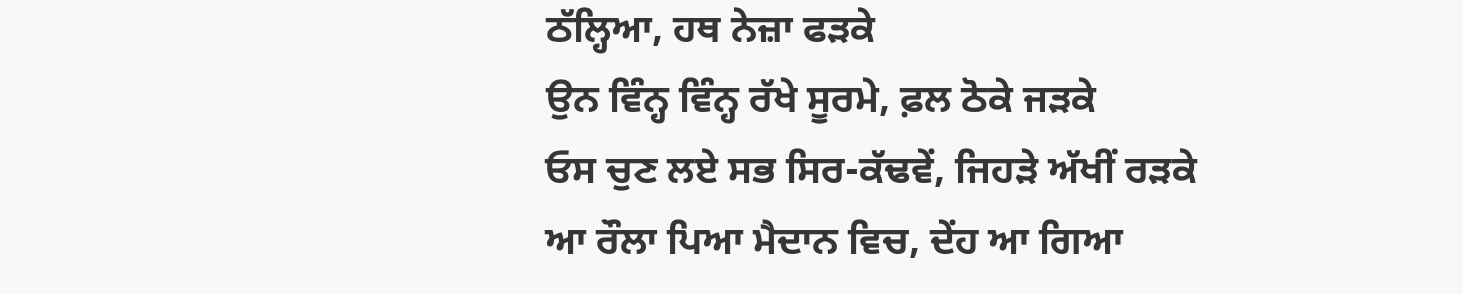ਠੱਲ੍ਹਿਆ, ਹਥ ਨੇਜ਼ਾ ਫੜਕੇ
ਉਨ ਵਿੰਨ੍ਹ ਵਿੰਨ੍ਹ ਰੱਖੇ ਸੂਰਮੇ, ਫ਼ਲ ਠੋਕੇ ਜੜਕੇ
ਓਸ ਚੁਣ ਲਏ ਸਭ ਸਿਰ-ਕੱਢਵੇਂ, ਜਿਹੜੇ ਅੱਖੀਂ ਰੜਕੇ
ਆ ਰੌਲਾ ਪਿਆ ਮੈਦਾਨ ਵਿਚ, ਦੇਂਹ ਆ ਗਿਆ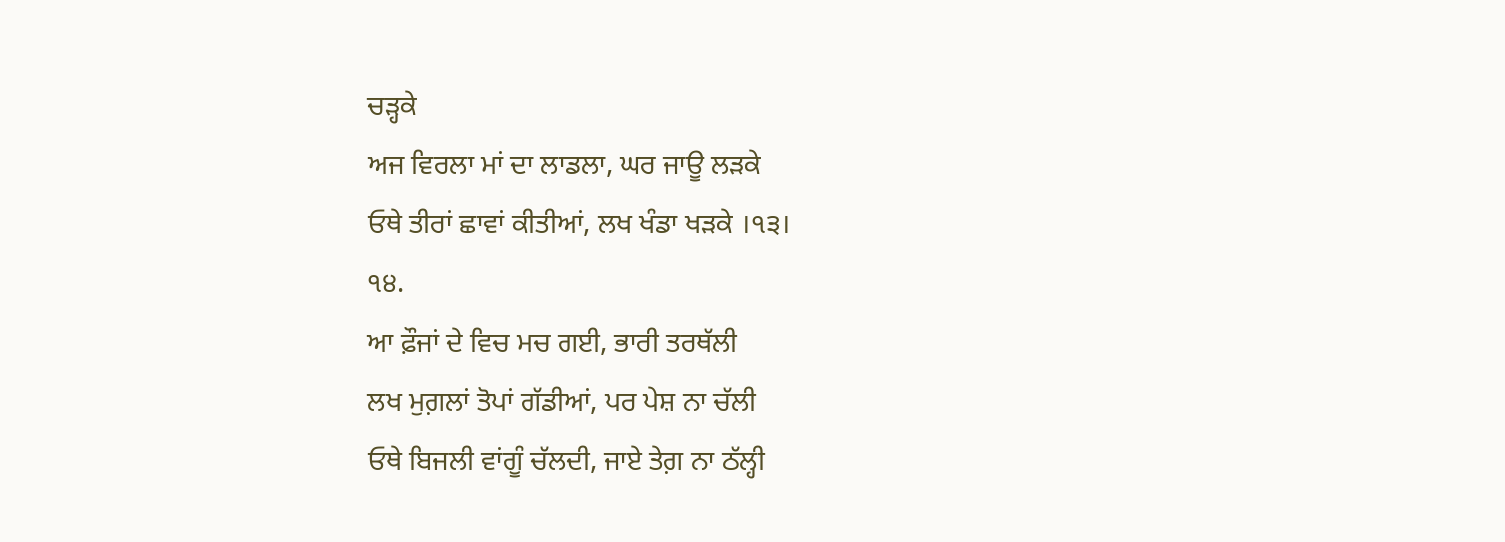ਚੜ੍ਹਕੇ
ਅਜ ਵਿਰਲਾ ਮਾਂ ਦਾ ਲਾਡਲਾ, ਘਰ ਜਾਊ ਲੜਕੇ
ਓਥੇ ਤੀਰਾਂ ਛਾਵਾਂ ਕੀਤੀਆਂ, ਲਖ ਖੰਡਾ ਖੜਕੇ ।੧੩।
੧੪.
ਆ ਫ਼ੌਜਾਂ ਦੇ ਵਿਚ ਮਚ ਗਈ, ਭਾਰੀ ਤਰਥੱਲੀ
ਲਖ ਮੁਗ਼ਲਾਂ ਤੋਪਾਂ ਗੱਡੀਆਂ, ਪਰ ਪੇਸ਼ ਨਾ ਚੱਲੀ
ਓਥੇ ਬਿਜਲੀ ਵਾਂਗੂੰ ਚੱਲਦੀ, ਜਾਏ ਤੇਗ਼ ਨਾ ਠੱਲ੍ਹੀ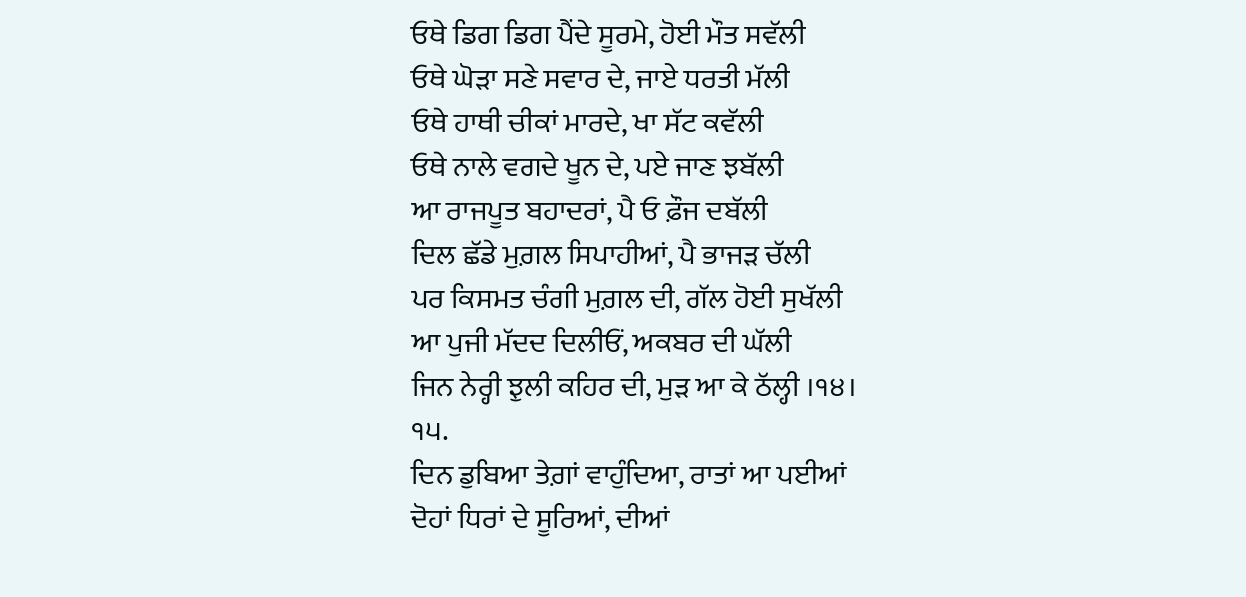ਓਥੇ ਡਿਗ ਡਿਗ ਪੈਂਦੇ ਸੂਰਮੇ, ਹੋਈ ਮੌਤ ਸਵੱਲੀ
ਓਥੇ ਘੋੜਾ ਸਣੇ ਸਵਾਰ ਦੇ, ਜਾਏ ਧਰਤੀ ਮੱਲੀ
ਓਥੇ ਹਾਥੀ ਚੀਕਾਂ ਮਾਰਦੇ, ਖਾ ਸੱਟ ਕਵੱਲੀ
ਓਥੇ ਨਾਲੇ ਵਗਦੇ ਖੂਨ ਦੇ, ਪਏ ਜਾਣ ਝਬੱਲੀ
ਆ ਰਾਜਪੂਤ ਬਹਾਦਰਾਂ, ਪੈ ਓ ਫ਼ੌਜ ਦਬੱਲੀ
ਦਿਲ ਛੱਡੇ ਮੁਗ਼ਲ ਸਿਪਾਹੀਆਂ, ਪੈ ਭਾਜੜ ਚੱਲੀ
ਪਰ ਕਿਸਮਤ ਚੰਗੀ ਮੁਗ਼ਲ ਦੀ, ਗੱਲ ਹੋਈ ਸੁਖੱਲੀ
ਆ ਪੁਜੀ ਮੱਦਦ ਦਿਲੀਓਂ, ਅਕਬਰ ਦੀ ਘੱਲੀ
ਜਿਨ ਨੇਰ੍ਹੀ ਝੁਲੀ ਕਹਿਰ ਦੀ, ਮੁੜ ਆ ਕੇ ਠੱਲ੍ਹੀ ।੧੪।
੧੫.
ਦਿਨ ਡੁਬਿਆ ਤੇਗ਼ਾਂ ਵਾਹੁੰਦਿਆ, ਰਾਤਾਂ ਆ ਪਈਆਂ
ਦੋਹਾਂ ਧਿਰਾਂ ਦੇ ਸੂਰਿਆਂ, ਦੀਆਂ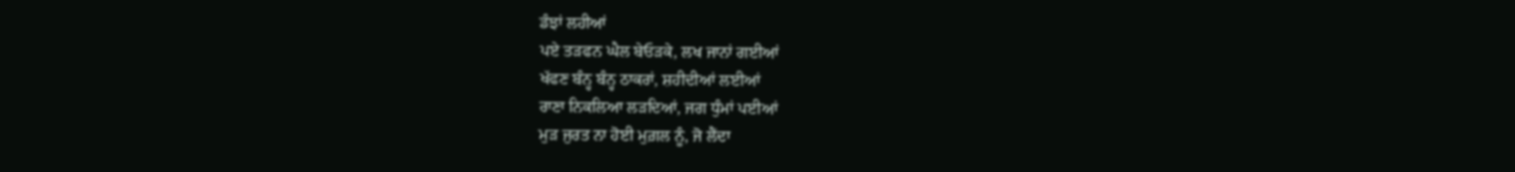ਡੰਝਾਂ ਲਹੀਆਂ
ਪਏ ਤੜਫਨ ਘੈਲ ਬੇਓੜਕੇ, ਲਖ ਜਾਨਾਂ ਗਈਆਂ
ਖੱਫਣ ਬੰਨ੍ਹ ਬੰਨ੍ਹ ਠਾਕਰਾਂ, ਸ਼ਹੀਦੀਆਂ ਲਈਆਂ
ਰਾਣਾ ਨਿਕਲਿਆ ਲੜਦਿਆਂ, ਜਗ ਧੁੰਮਾਂ ਪਈਆਂ
ਮੁੜ ਜੁਰਤ ਨਾ ਹੋਈ ਮੁਗ਼ਲ ਨੂੰ, ਜੋ ਲੈਂਦਾ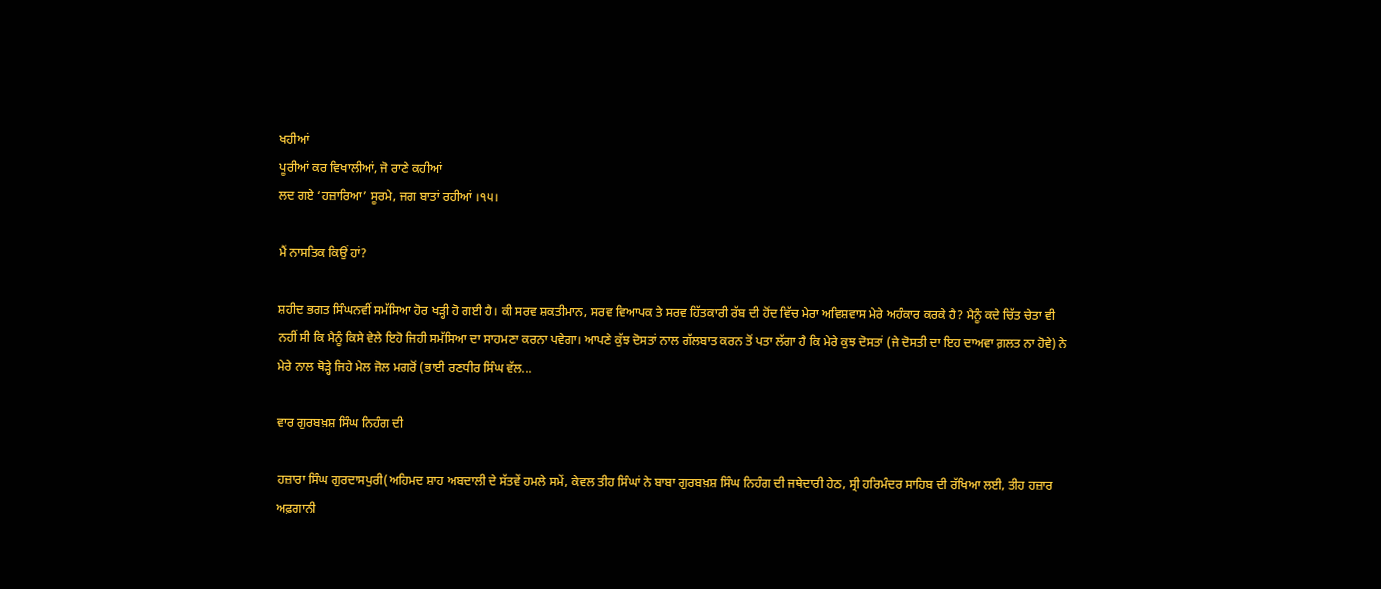ਖਹੀਆਂ
ਪੂਰੀਆਂ ਕਰ ਵਿਖਾਲੀਆਂ, ਜੋ ਰਾਣੇ ਕਹੀਆਂ
ਲਦ ਗਏ ‘ਹਜ਼ਾਰਿਆ’ ਸੂਰਮੇ, ਜਗ ਬਾਤਾਂ ਰਹੀਆਂ ।੧੫।

ਮੈਂ ਨਾਸਤਿਕ ਕਿਉਂ ਹਾਂ?

ਸ਼ਹੀਦ ਭਗਤ ਸਿੰਘਨਵੀਂ ਸਮੱਸਿਆ ਹੋਰ ਖੜ੍ਹੀ ਹੋ ਗਈ ਹੈ। ਕੀ ਸਰਵ ਸ਼ਕਤੀਮਾਨ, ਸਰਵ ਵਿਆਪਕ ਤੇ ਸਰਵ ਹਿੱਤਕਾਰੀ ਰੱਬ ਦੀ ਹੋਂਦ ਵਿੱਚ ਮੇਰਾ ਅਵਿਸ਼ਵਾਸ ਮੇਰੇ ਅਹੰਕਾਰ ਕਰਕੇ ਹੈ? ਮੈਨੂੰ ਕਦੇ ਚਿੱਤ ਚੇਤਾ ਵੀ ਨਹੀਂ ਸੀ ਕਿ ਮੈਨੂੰ ਕਿਸੇ ਵੇਲੇ ਇਹੋ ਜਿਹੀ ਸਮੱਸਿਆ ਦਾ ਸਾਹਮਣਾ ਕਰਨਾ ਪਵੇਗਾ। ਆਪਣੇ ਕੁੱਝ ਦੋਸਤਾਂ ਨਾਲ ਗੱਲਬਾਤ ਕਰਨ ਤੋਂ ਪਤਾ ਲੱਗਾ ਹੈ ਕਿ ਮੇਰੇ ਕੁਝ ਦੋਸਤਾਂ (ਜੇ ਦੋਸਤੀ ਦਾ ਇਹ ਦਾਅਵਾ ਗ਼ਲਤ ਨਾ ਹੋਵੇ) ਨੇ ਮੇਰੇ ਨਾਲ ਥੋੜ੍ਹੇ ਜਿਹੇ ਮੇਲ ਜੋਲ ਮਗਰੋਂ (ਭਾਈ ਰਣਧੀਰ ਸਿੰਘ ਵੱਲ...

ਵਾਰ ਗੁਰਬਖ਼ਸ਼ ਸਿੰਘ ਨਿਹੰਗ ਦੀ

ਹਜ਼ਾਰਾ ਸਿੰਘ ਗੁਰਦਾਸਪੁਰੀ(ਅਹਿਮਦ ਸ਼ਾਹ ਅਬਦਾਲੀ ਦੇ ਸੱਤਵੇਂ ਹਮਲੇ ਸਮੇਂ, ਕੇਵਲ ਤੀਹ ਸਿੰਘਾਂ ਨੇ ਬਾਬਾ ਗੁਰਬਖ਼ਸ਼ ਸਿੰਘ ਨਿਹੰਗ ਦੀ ਜਥੇਦਾਰੀ ਹੇਠ, ਸ੍ਰੀ ਹਰਿਮੰਦਰ ਸਾਹਿਬ ਦੀ ਰੱਖਿਆ ਲਈ, ਤੀਹ ਹਜ਼ਾਰ ਅਫ਼ਗਾਨੀ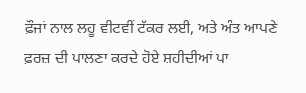ਫ਼ੌਜਾਂ ਨਾਲ ਲਹੂ ਵੀਟਵੀਂ ਟੱਕਰ ਲਈ, ਅਤੇ ਅੰਤ ਆਪਣੇ ਫ਼ਰਜ਼ ਦੀ ਪਾਲਣਾ ਕਰਦੇ ਹੋਏ ਸ਼ਹੀਦੀਆਂ ਪਾ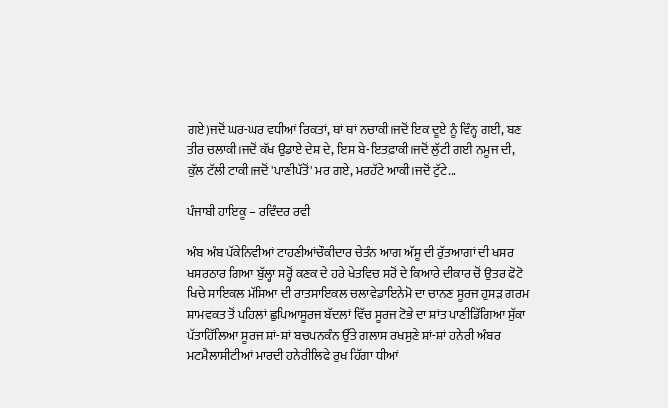ਗਏ)ਜਦੋਂ ਘਰ-ਘਰ ਵਧੀਆਂ ਰਿਕਤਾਂ, ਥਾਂ ਥਾਂ ਨਚਾਕੀ।ਜਦੋਂ ਇਕ ਦੂਏ ਨੂੰ ਵਿੰਨ੍ਹ ਗਈ, ਬਣ ਤੀਰ ਚਲਾਕੀ।ਜਦੋਂ ਕੱਖ ਉਡਾਏ ਦੇਸ਼ ਦੇ, ਇਸ ਬੇ-ਇਤਫ਼ਾਕੀ।ਜਦੋਂ ਲੁੱਟੀ ਗਈ ਨਮੂਜ ਦੀ, ਕੁੱਲ ਟੱਲੀ ਟਾਕੀ।ਜਦੋਂ 'ਪਾਣੀਪੱਤੋਂ' ਮਰ ਗਏ, ਮਰਹੱਟੇ ਆਕੀ।ਜਦੋਂ ਟੁੱਟੇ...

ਪੰਜਾਬੀ ਹਾਇਕੂ – ਰਵਿੰਦਰ ਰਵੀ

ਅੰਬ ਅੰਬ ਪੱਕੇਨਿਵੀਆਂ ਟਾਹਣੀਆਂਚੌਕੀਦਾਰ ਚੇਤੰਨ ਆਗ ਅੱਸੂ ਦੀ ਰੁੱਤਆਗਾਂ ਦੀ ਖਸਰ ਖਸਰਠਾਰ ਗਿਆ ਬੁੱਲ੍ਹਾ ਸਰ੍ਹੋਂ ਕਣਕ ਦੇ ਹਰੇ ਖੇਤਵਿਚ ਸਰੋਂ ਦੇ ਕਿਆਰੇ ਦੀਕਾਰ ਚੋਂ ਉਤਰ ਫੋਟੋ ਖਿਚੇ ਸਾਇਕਲ ਮੱਸਿਆ ਦੀ ਰਾਤਸਾਇਕਲ ਚਲਾਵੇਡਾਇਨੇਮੋ ਦਾ ਚਾਨਣ ਸੂਰਜ ਹੁਸੜ ਗਰਮ ਸ਼ਾਮਵਕਤ ਤੋਂ ਪਹਿਲਾਂ ਛੁਪਿਆਸੂਰਜ ਬੱਦਲਾਂ ਵਿੱਚ ਸੂਰਜ ਟੋਭੇ ਦਾ ਸ਼ਾਂਤ ਪਾਣੀਡਿੱਗਿਆ ਸੁੱਕਾ ਪੱਤਾਹਿੱਲਿਆ ਸੂਰਜ ਸ਼ਾਂ-ਸ਼ਾਂ ਬਚਪਨਕੰਨ ਉੱਤੇ ਗਲਾਸ ਰਖਸੁਣੇ ਸ਼ਾਂ-ਸ਼ਾਂ ਹਨੇਰੀ ਅੰਬਰ ਮਟਮੈਲਾਸੀਟੀਆਂ ਮਾਰਦੀ ਹਨੇਰੀਲਿਫੇ ਰੁਖ ਹਿੱਗਾ ਧੀਆਂ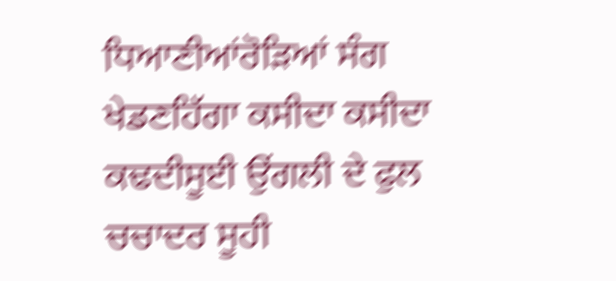ਧਿਆਣੀਆਂਰੋੜਿਆਂ ਸੰਗ ਖੇਡਣਹਿੱਗਾ ਕਸੀਦਾ ਕਸੀਦਾ ਕਢਦੀਸੂਈ ਉਂਗਲੀ ਦੇ ਫੁਲ ਚਚਾਦਰ ਸੂਹੀ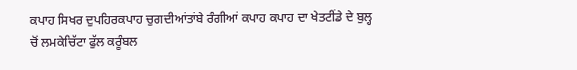ਕਪਾਹ ਸਿਖਰ ਦੁਪਹਿਰਕਪਾਹ ਚੁਗਦੀਆਂਤਾਂਬੇ ਰੰਗੀਆਂ ਕਪਾਹ ਕਪਾਹ ਦਾ ਖੇਤਟੀਂਡੇ ਦੇ ਬੁਲ੍ਹ ਚੋਂ ਲਮਕੇਚਿੱਟਾ ਫੁੱਲ ਕਰੂੰਬਲ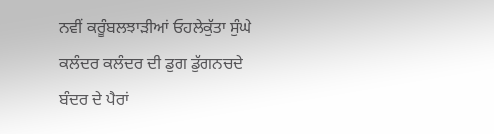ਨਵੀਂ ਕਰੂੰਬਲਝਾੜੀਆਂ ਓਹਲੇਕੁੱਤਾ ਸੁੰਘੇ ਕਲੰਦਰ ਕਲੰਦਰ ਦੀ ਡੁਗ ਡੁੱਗਨਚਦੇ ਬੰਦਰ ਦੇ ਪੈਰਾਂ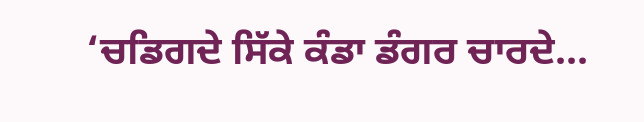‘ਚਡਿਗਦੇ ਸਿੱਕੇ ਕੰਡਾ ਡੰਗਰ ਚਾਰਦੇ...